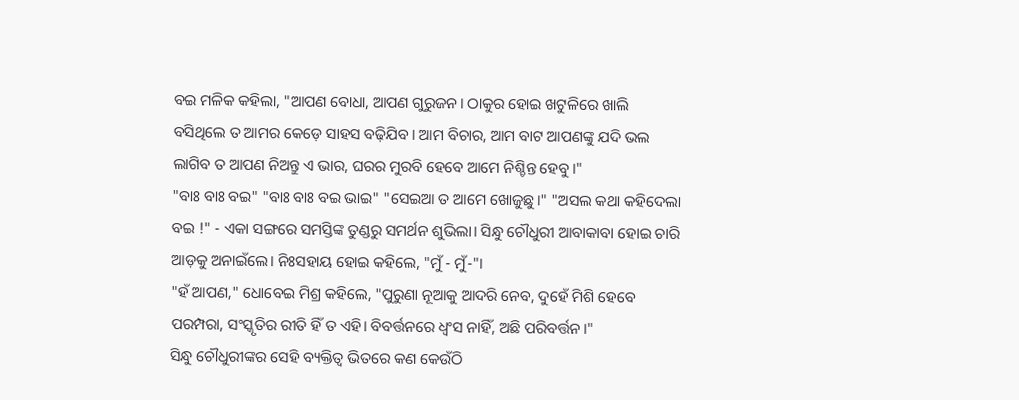ବଇ ମଳିକ କହିଲା, "ଆପଣ ବୋଧା, ଆପଣ ଗୁରୁଜନ। ଠାକୁର ହୋଇ ଖଟୁଳିରେ ଖାଲି ବସିଥିଲେ ତ ଆମର କେଡ଼େ ସାହସ ବଢ଼ିଯିବ। ଆମ ବିଚାର, ଆମ ବାଟ ଆପଣଙ୍କୁ ଯଦି ଭଲ ଲାଗିବ ତ ଆପଣ ନିଅନ୍ତୁ ଏ ଭାର, ଘରର ମୁରବି ହେବେ ଆମେ ନିଶ୍ଚିନ୍ତ ହେବୁ।"
"ବାଃ ବାଃ ବଇ" "ବାଃ ବାଃ ବଇ ଭାଇ" "ସେଇଆ ତ ଆମେ ଖୋଜୁଛୁ।" "ଅସଲ କଥା କହିଦେଲା ବଇ !" - ଏକା ସଙ୍ଗରେ ସମସ୍ତିଙ୍କ ତୁଣ୍ଡରୁ ସମର୍ଥନ ଶୁଭିଲା। ସିନ୍ଧୁ ଚୌଧୁରୀ ଆବାକାବା ହୋଇ ଚାରି ଆଡ଼କୁ ଅନାଇଁଲେ। ନିଃସହାୟ ହୋଇ କହିଲେ, "ମୁଁ - ମୁଁ-"।
"ହଁ ଆପଣ," ଧୋବେଇ ମିଶ୍ର କହିଲେ, "ପୁରୁଣା ନୂଆକୁ ଆଦରି ନେବ, ଦୁହେଁ ମିଶି ହେବେ ପରମ୍ପରା, ସଂସ୍କୃତିର ରୀତି ହିଁ ତ ଏହି। ବିବର୍ତ୍ତନରେ ଧ୍ୱଂସ ନାହିଁ, ଅଛି ପରିବର୍ତ୍ତନ।"
ସିନ୍ଧୁ ଚୌଧୁରୀଙ୍କର ସେହି ବ୍ୟକ୍ତିତ୍ୱ ଭିତରେ କଣ କେଉଁଠି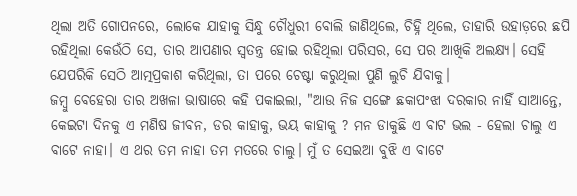ଥିଲା ଅତି ଗୋପନରେ, ଲୋକେ ଯାହାକୁ ସିନ୍ଧୁ ଚୌଧୁରୀ ବୋଲି ଜାଣିଥିଲେ, ଚିହ୍ନି ଥିଲେ, ତାହାରି ଉହାଡ଼ରେ ଛପି ରହିଥିଲା କେଉଁଠି ସେ, ତାର ଆପଣାର ସ୍ୱତନ୍ତ୍ର ହୋଇ ରହିଥିଲା ପରିସର, ସେ ପର ଆଖିକି ଅଲକ୍ଷ୍ୟ। ସେହି ଯେପରିକି ସେଠି ଆତ୍ମପ୍ରକାଶ କରିଥିଲା, ତା ପରେ ଚେଷ୍ଟା କରୁଥିଲା ପୁଣି ଲୁଚି ଯିବାକୁ।
ଜମ୍ବୁ ବେହେରା ତାର ଅଖଳା ଭାଷାରେ କହି ପକାଇଲା, "ଆଉ ନିଜ ସଙ୍ଗେ ଛକାପଂଝା ଦରକାର ନାହିଁ ସାଆନ୍ତେ, କେଇଟା ଦିନକୁ ଏ ମଣିଷ ଜୀବନ, ଡର କାହାକୁ, ଭୟ କାହାକୁ ? ମନ ଡାକୁଛି ଏ ବାଟ ଭଲ - ହେଲା ଚାଲୁ ଏ ବାଟେ ନାହା। ଏ ଥର ତମ ନାହା ତମ ମତରେ ଚାଲୁ। ମୁଁ ତ ସେଇଆ ବୁଝି ଏ ବାଟେ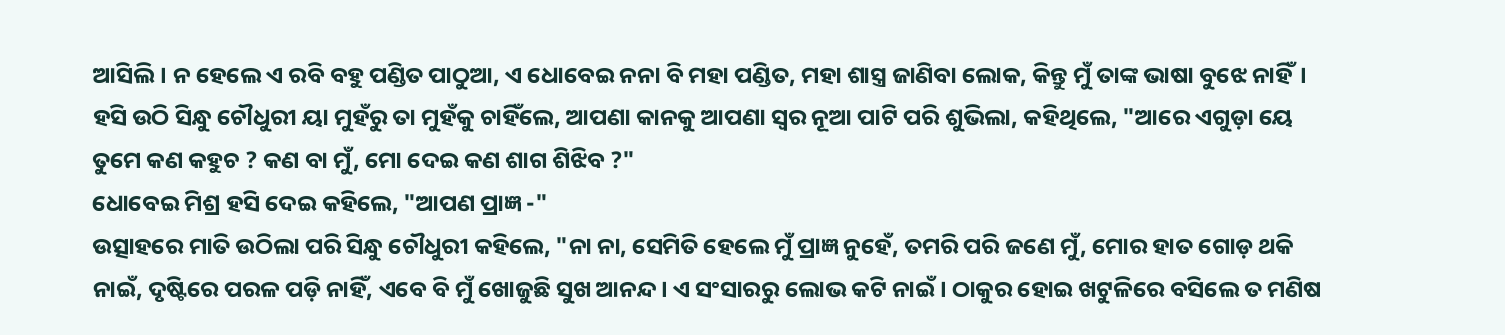ଆସିଲି। ନ ହେଲେ ଏ ରବି ବହୁ ପଣ୍ଡିତ ପାଠୁଆ, ଏ ଧୋବେଇ ନନା ବି ମହା ପଣ୍ଡିତ, ମହା ଶାସ୍ତ୍ର ଜାଣିବା ଲୋକ, କିନ୍ତୁ ମୁଁ ତାଙ୍କ ଭାଷା ବୁଝେ ନାହିଁ।
ହସି ଉଠି ସିନ୍ଧୁ ଚୌଧୁରୀ ୟା ମୁହଁରୁ ତା ମୁହଁକୁ ଚାହିଁଲେ, ଆପଣା କାନକୁ ଆପଣା ସ୍ୱର ନୂଆ ପାଟି ପରି ଶୁଭିଲା, କହିଥିଲେ, "ଆରେ ଏଗୁଡ଼ା ୟେ ତୁମେ କଣ କହୁଚ ? କଣ ବା ମୁଁ, ମୋ ଦେଇ କଣ ଶାଗ ଶିଝିବ ?"
ଧୋବେଇ ମିଶ୍ର ହସି ଦେଇ କହିଲେ, "ଆପଣ ପ୍ରାଜ୍ଞ -"
ଉତ୍ସାହରେ ମାତି ଉଠିଲା ପରି ସିନ୍ଧୁ ଚୌଧୁରୀ କହିଲେ, "ନା ନା, ସେମିତି ହେଲେ ମୁଁ ପ୍ରାଜ୍ଞ ନୁହେଁ, ତମରି ପରି ଜଣେ ମୁଁ, ମୋର ହାତ ଗୋଡ଼ ଥକି ନାଇଁ, ଦୃଷ୍ଟିରେ ପରଳ ପଡ଼ି ନାହିଁ, ଏବେ ବି ମୁଁ ଖୋଜୁଛି ସୁଖ ଆନନ୍ଦ। ଏ ସଂସାରରୁ ଲୋଭ କଟି ନାଇଁ। ଠାକୁର ହୋଇ ଖଟୁଳିରେ ବସିଲେ ତ ମଣିଷ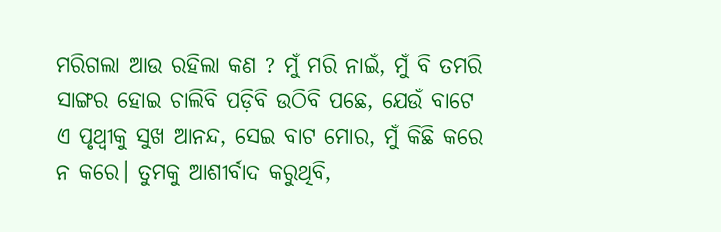ମରିଗଲା ଆଉ ରହିଲା କଣ ? ମୁଁ ମରି ନାଇଁ, ମୁଁ ବି ତମରି ସାଙ୍ଗର ହୋଇ ଚାଲିବି ପଡ଼ିବି ଉଠିବି ପଛେ, ଯେଉଁ ବାଟେ ଏ ପୃଥ୍ଵୀକୁ ସୁଖ ଆନନ୍ଦ, ସେଇ ବାଟ ମୋର, ମୁଁ କିଛି କରେ ନ କରେ। ତୁମକୁ ଆଶୀର୍ବାଦ କରୁଥିବି,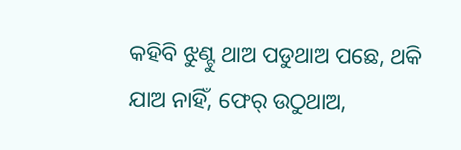କହିବି ଝୁଣ୍ଟୁ ଥାଅ ପଡୁଥାଅ ପଛେ, ଥକି ଯାଅ ନାହିଁ, ଫେର୍ ଉଠୁଥାଅ,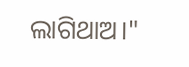ଲାଗିଥାଅ।"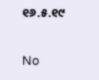୧୬.୫.୧୯

No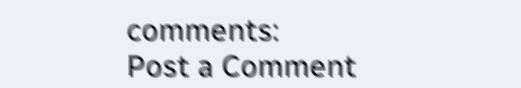comments:
Post a Comment